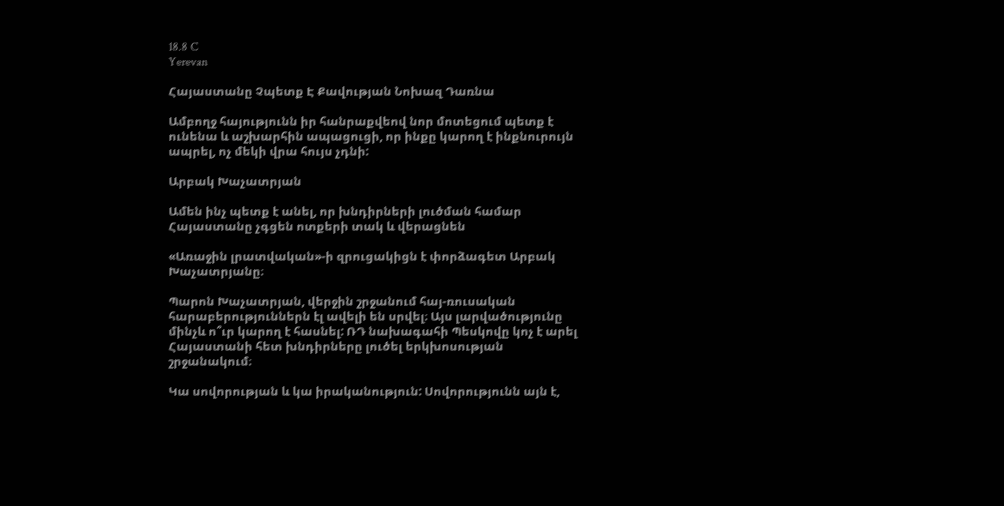18.8 C
Yerevan

Հայաստանը Չպետք Է Քավության Նոխազ Դառնա

Ամբողջ հայությունն իր հանրաքվեով նոր մոտեցում պետք է ունենա և աշխարհին ապացուցի, որ ինքը կարող է ինքնուրույն ապրել, ոչ մեկի վրա հույս չդնի:

Արբակ Խաչատրյան

Ամեն ինչ պետք է անել, որ խնդիրների լուծման համար Հայաստանը չգցեն ոտքերի տակ և վերացնեն

«Առաջին լրատվական»-ի զրուցակիցն է փորձագետ Արբակ Խաչատրյանը։

Պարոն Խաչատրյան, վերջին շրջանում հայ-ռուսական հարաբերություններն էլ ավելի են սրվել։ Այս լարվածությունը մինչև ո՞ւր կարող է հասնել: ՌԴ նախագահի Պեսկովը կոչ է արել Հայաստանի հետ խնդիրները լուծել երկխոսության շրջանակում։

Կա սովորության և կա իրականություն: Սովորությունն այն է,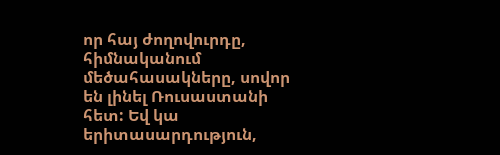որ հայ ժողովուրդը, հիմնականում մեծահասակները, սովոր են լինել Ռուսաստանի հետ: Եվ կա երիտասարդություն,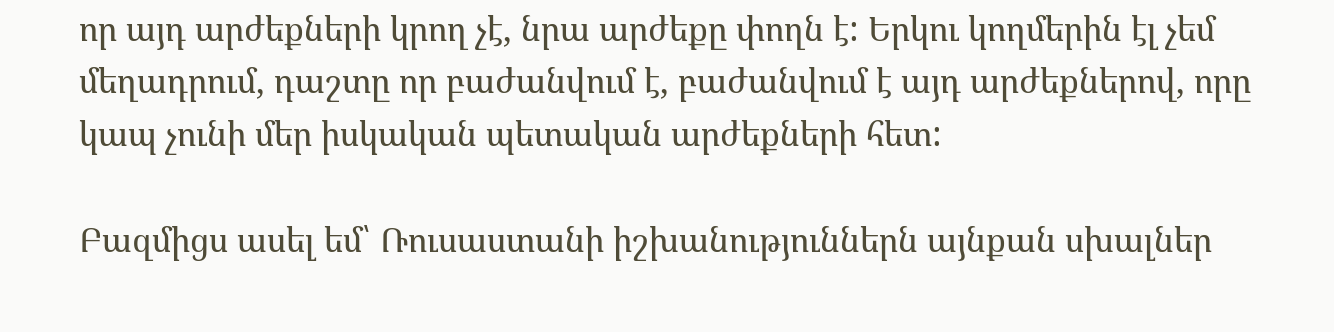որ այդ արժեքների կրող չէ, նրա արժեքը փողն է: Երկու կողմերին էլ չեմ մեղադրում, դաշտը որ բաժանվում է, բաժանվում է այդ արժեքներով, որը կապ չունի մեր իսկական պետական արժեքների հետ:

Բազմիցս ասել եմ՝ Ռուսաստանի իշխանություններն այնքան սխալներ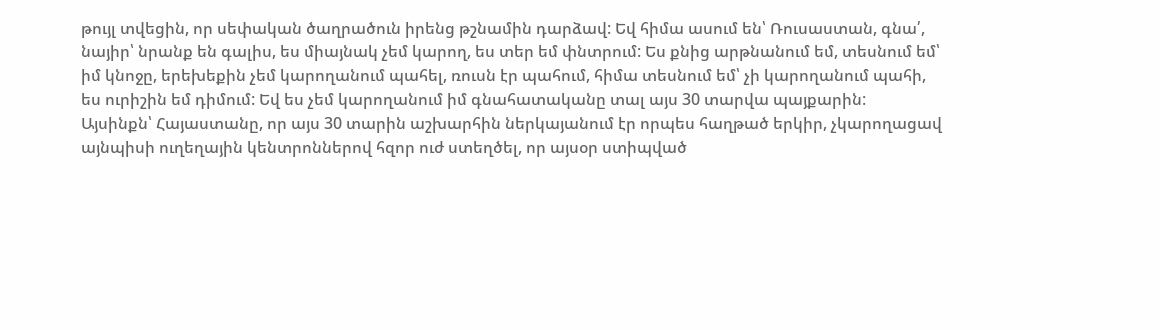թույլ տվեցին, որ սեփական ծաղրածուն իրենց թշնամին դարձավ: Եվ հիմա ասում են՝ Ռուսաստան, գնա՛, նայիր՝ նրանք են գալիս, ես միայնակ չեմ կարող, ես տեր եմ փնտրում: Ես քնից արթնանում եմ, տեսնում եմ՝ իմ կնոջը, երեխեքին չեմ կարողանում պահել, ռուսն էր պահում, հիմա տեսնում եմ՝ չի կարողանում պահի, ես ուրիշին եմ դիմում: Եվ ես չեմ կարողանում իմ գնահատականը տալ այս 30 տարվա պայքարին:
Այսինքն՝ Հայաստանը, որ այս 30 տարին աշխարհին ներկայանում էր որպես հաղթած երկիր, չկարողացավ այնպիսի ուղեղային կենտրոններով հզոր ուժ ստեղծել, որ այսօր ստիպված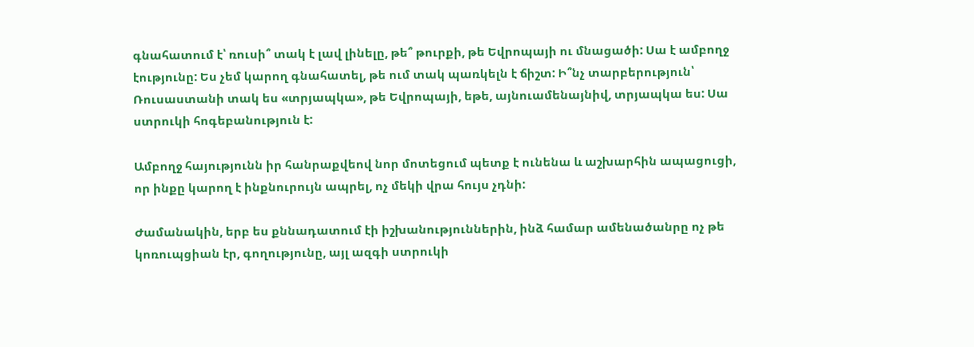գնահատում է՝ ռուսի՞ տակ է լավ լինելը, թե՞ թուրքի, թե Եվրոպայի ու մնացածի: Սա է ամբողջ էությունը: Ես չեմ կարող գնահատել, թե ում տակ պառկելն է ճիշտ: Ի՞նչ տարբերություն՝ Ռուսաստանի տակ ես «տրյապկա», թե Եվրոպայի, եթե, այնուամենայնիվ, տրյապկա ես: Սա ստրուկի հոգեբանություն է:

Ամբողջ հայությունն իր հանրաքվեով նոր մոտեցում պետք է ունենա և աշխարհին ապացուցի, որ ինքը կարող է ինքնուրույն ապրել, ոչ մեկի վրա հույս չդնի:

Ժամանակին, երբ ես քննադատում էի իշխանություններին, ինձ համար ամենածանրը ոչ թե կոռուպցիան էր, գողությունը, այլ ազգի ստրուկի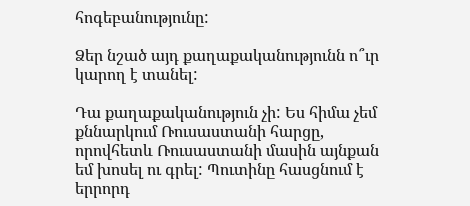հոգեբանությունը:

Ձեր նշած այդ քաղաքականությունն ո՞ւր կարող է տանել:

Դա քաղաքականություն չի: Ես հիմա չեմ քննարկում Ռուսաստանի հարցը, որովհետև Ռուսաստանի մասին այնքան եմ խոսել ու գրել: Պուտինը հասցնում է երրորդ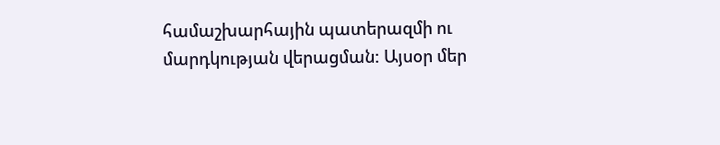համաշխարհային պատերազմի ու մարդկության վերացման: Այսօր մեր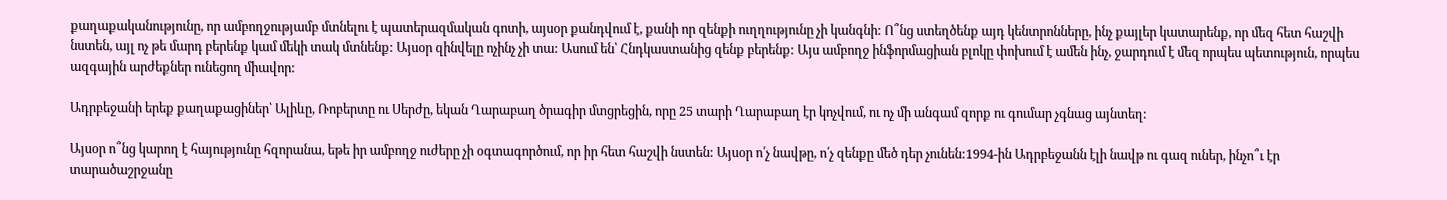քաղաքականությունը, որ ամբողջությամբ մտնելու է պատերազմական գոտի, այսօր քանդվում է, քանի որ զենքի ուղղությունը չի կանգնի: Ո՞նց ստեղծենք այդ կենտրոնները, ինչ քայլեր կատարենք, որ մեզ հետ հաշվի նստեն, այլ ոչ թե մարդ բերենք կամ մեկի տակ մտնենք: Այսօր զինվելը ոչինչ չի տա: Ասում են՝ Հնդկաստանից զենք բերենք: Այս ամբողջ ինֆորմացիան բլոկը փոխում է ամեն ինչ, ջարդում է մեզ որպես պետություն, որպես ազգային արժեքներ ունեցող միավոր:

Ադրբեջանի երեք քաղաքացիներ՝ Ալիևը, Ռոբերտը ու Սերժը, եկան Ղարաբաղ ծրագիր մտցրեցին, որը 25 տարի Ղարաբաղ էր կոչվում, ու ոչ մի անգամ զորք ու գումար չգնաց այնտեղ:

Այսօր ո՞նց կարող է հայությունը հզորանա, եթե իր ամբողջ ուժերը չի օգտագործում, որ իր հետ հաշվի նստեն: Այսօր ո՛չ նավթը, ո՛չ զենքը մեծ դեր չունեն:1994-ին Ադրբեջանն էլի նավթ ու գազ ուներ, ինչո՞ւ էր տարածաշրջանը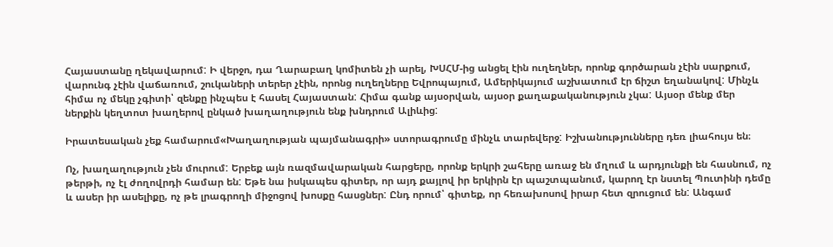Հայաստանը ղեկավարում: Ի վերջո, դա Ղարաբաղ կոմիտեն չի արել, ԽՍՀՄ-ից անցել էին ուղեղներ, որոնք գործարան չէին սարքում, վարունգ չէին վաճառում, շուկաների տերեր չէին, որոնց ուղեղները Եվրոպայում, Ամերիկայում աշխատում էր ճիշտ եղանակով: Մինչև հիմա ոչ մեկը չգիտի՝ զենքը ինչպես է հասել Հայաստան: Հիմա գանք այսօրվան, այսօր քաղաքականություն չկա: Այսօր մենք մեր ներքին կեղտոտ խաղերով ընկած խաղաղություն ենք խնդրում Ալիևից:

Իրատեսական չեք համարում«Խաղաղության պայմանագրի» ստորագրումը մինչև տարեվերջ: Իշխանությունները դեռ լիահույս են։

Ոչ, խաղաղություն չեն մուրում: Երբեք այն ռազմավարական հարցերը, որոնք երկրի շահերը առաջ են մղում և արդյունքի են հասնում, ոչ թերթի, ոչ էլ ժողովրդի համար են: Եթե նա իսկապես գիտեր, որ այդ քայլով իր երկիրն էր պաշտպանում, կարող էր նստել Պուտինի դեմը և ասեր իր ասելիքը, ոչ թե լրագրողի միջոցով խոսքը հասցներ: Ընդ որում՝ գիտեք, որ հեռախոսով իրար հետ զրուցում են: Անգամ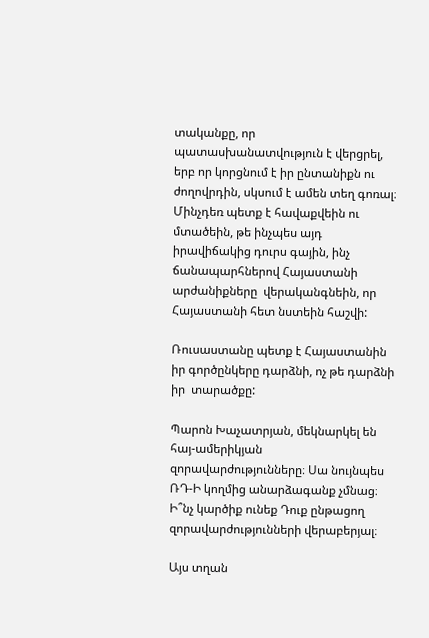տականքը, որ պատասխանատվություն է վերցրել, երբ որ կորցնում է իր ընտանիքն ու ժողովրդին, սկսում է ամեն տեղ գոռալ։ Մինչդեռ պետք է հավաքվեին ու մտածեին, թե ինչպես այդ իրավիճակից դուրս գային, ինչ ճանապարհներով Հայաստանի արժանիքները  վերականգնեին, որ Հայաստանի հետ նստեին հաշվի:

Ռուսաստանը պետք է Հայաստանին իր գործընկերը դարձնի, ոչ թե դարձնի իր  տարածքը:

Պարոն Խաչատրյան, մեկնարկել են հայ-ամերիկյան զորավարժությունները։ Սա նույնպես ՌԴ‑Ի կողմից անարձագանք չմնաց։ Ի՞նչ կարծիք ունեք Դուք ընթացող զորավարժությունների վերաբերյալ։

Այս տղան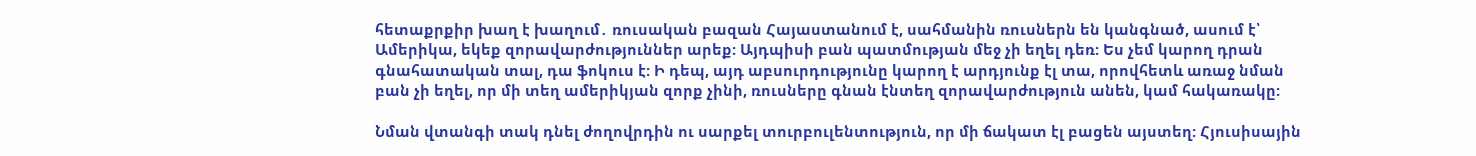հետաքրքիր խաղ է խաղում․ ռուսական բազան Հայաստանում է, սահմանին ռուսներն են կանգնած, ասում է՝ Ամերիկա, եկեք զորավարժություններ արեք: Այդպիսի բան պատմության մեջ չի եղել դեռ: Ես չեմ կարող դրան գնահատական տալ, դա ֆոկուս է: Ի դեպ, այդ աբսուրդությունը կարող է արդյունք էլ տա, որովհետև առաջ նման բան չի եղել, որ մի տեղ ամերիկյան զորք չինի, ռուսները գնան էնտեղ զորավարժություն անեն, կամ հակառակը:

Նման վտանգի տակ դնել ժողովրդին ու սարքել տուրբուլենտություն, որ մի ճակատ էլ բացեն այստեղ: Հյուսիսային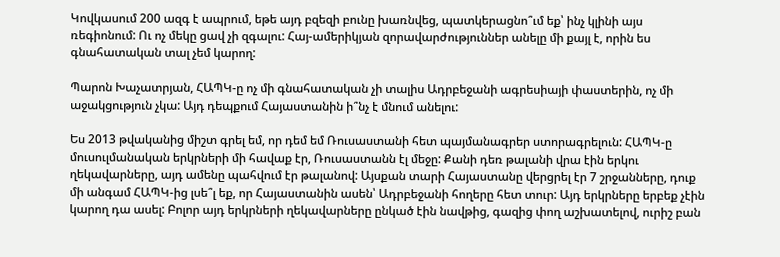Կովկասում 200 ազգ է ապրում, եթե այդ բզեզի բունը խառնվեց, պատկերացնո՞ւմ եք՝ ինչ կլինի այս ռեգիոնում: Ու ոչ մեկը ցավ չի զգալու: Հայ-ամերիկյան զորավարժություններ անելը մի քայլ է, որին ես գնահատական տալ չեմ կարող:

Պարոն Խաչատրյան, ՀԱՊԿ‑ը ոչ մի գնահատական չի տալիս Ադրբեջանի ագրեսիայի փաստերին, ոչ մի  աջակցություն չկա: Այդ դեպքում Հայաստանին ի՞նչ է մնում անելու:

Ես 2013 թվականից միշտ գրել եմ, որ դեմ եմ Ռուսաստանի հետ պայմանագրեր ստորագրելուն: ՀԱՊԿ‑ը մուսուլմանական երկրների մի հավաք էր, Ռուսաստանն էլ մեջը: Քանի դեռ թալանի վրա էին երկու ղեկավարները, այդ ամենը պահվում էր թալանով: Այսքան տարի Հայաստանը վերցրել էր 7 շրջանները, դուք մի անգամ ՀԱՊԿ-ից լսե՞լ եք, որ Հայաստանին ասեն՝ Ադրբեջանի հողերը հետ տուր: Այդ երկրները երբեք չէին կարող դա ասել: Բոլոր այդ երկրների ղեկավարները ընկած էին նավթից, գազից փող աշխատելով, ուրիշ բան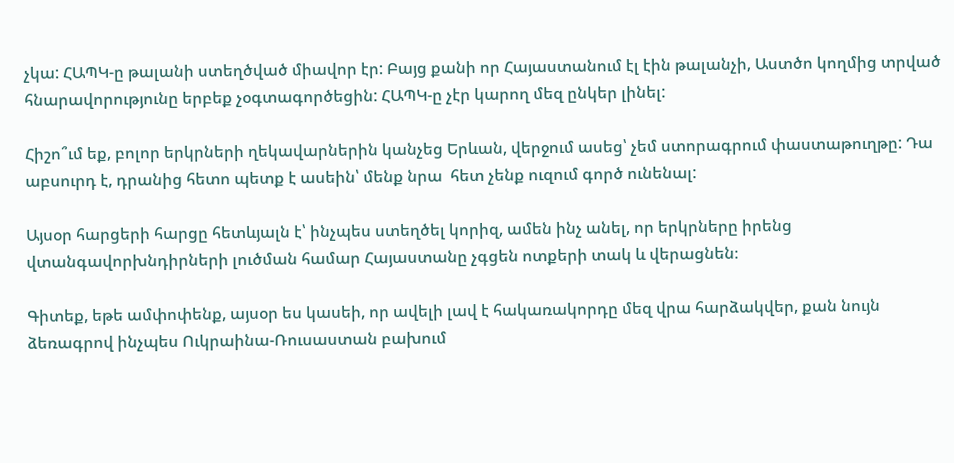չկա: ՀԱՊԿ‑ը թալանի ստեղծված միավոր էր: Բայց քանի որ Հայաստանում էլ էին թալանչի, Աստծո կողմից տրված հնարավորությունը երբեք չօգտագործեցին: ՀԱՊԿ‑ը չէր կարող մեզ ընկեր լինել:

Հիշո՞ւմ եք, բոլոր երկրների ղեկավարներին կանչեց Երևան, վերջում ասեց՝ չեմ ստորագրում փաստաթուղթը: Դա աբսուրդ է, դրանից հետո պետք է ասեին՝ մենք նրա  հետ չենք ուզում գործ ունենալ:

Այսօր հարցերի հարցը հետևյալն է՝ ինչպես ստեղծել կորիզ, ամեն ինչ անել, որ երկրները իրենց վտանգավորխնդիրների լուծման համար Հայաստանը չգցեն ոտքերի տակ և վերացնեն։

Գիտեք, եթե ամփոփենք, այսօր ես կասեի, որ ավելի լավ է հակառակորդը մեզ վրա հարձակվեր, քան նույն ձեռագրով ինչպես Ուկրաինա-Ռուսաստան բախում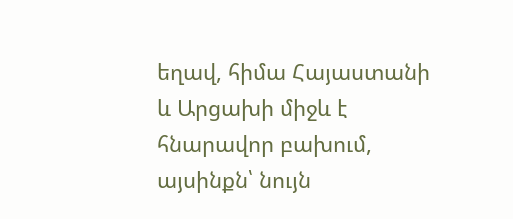եղավ, հիմա Հայաստանի և Արցախի միջև է հնարավոր բախում, այսինքն՝ նույն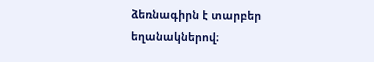ձեռնագիրն է տարբեր եղանակներով։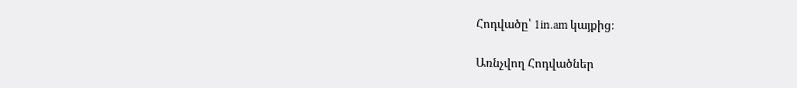Հոդվածը՝ 1in.am կայքից։

Առնչվող Հոդվածներ